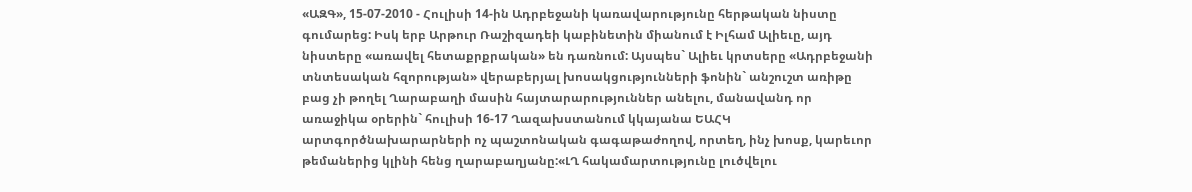«ԱԶԳ», 15-07-2010 - Հուլիսի 14-ին Ադրբեջանի կառավարությունը հերթական նիստը գումարեց: Իսկ երբ Արթուր Ռաշիզադեի կաբինետին միանում է Իլհամ Ալիեւը, այդ նիստերը «առավել հետաքրքրական» են դառնում: Այսպես` Ալիեւ կրտսերը «Ադրբեջանի տնտեսական հզորության» վերաբերյալ խոսակցությունների ֆոնին` անշուշտ առիթը
բաց չի թողել Ղարաբաղի մասին հայտարարություններ անելու, մանավանդ որ առաջիկա օրերին` հուլիսի 16-17 Ղազախստանում կկայանա ԵԱՀԿ արտգործնախարարների ոչ պաշտոնական գագաթաժողով, որտեղ, ինչ խոսք, կարեւոր թեմաներից կլինի հենց ղարաբաղյանը:«ԼՂ հակամարտությունը լուծվելու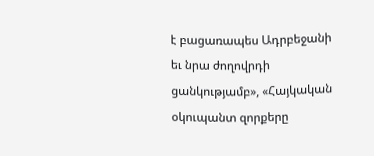է բացառապես Ադրբեջանի եւ նրա ժողովրդի ցանկությամբ», «Հայկական օկուպանտ զորքերը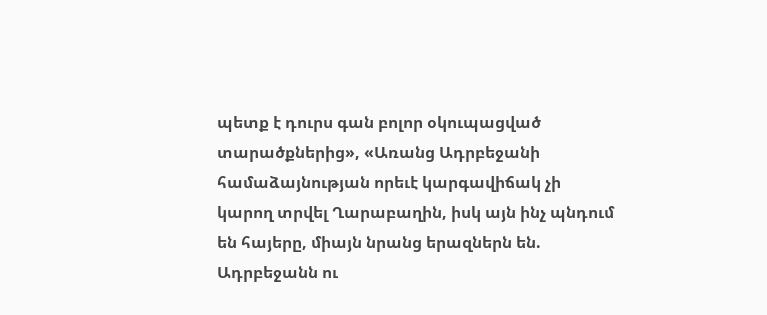պետք է դուրս գան բոլոր օկուպացված տարածքներից», «Առանց Ադրբեջանի համաձայնության որեւէ կարգավիճակ չի կարող տրվել Ղարաբաղին, իսկ այն ինչ պնդում են հայերը, միայն նրանց երազներն են. Ադրբեջանն ու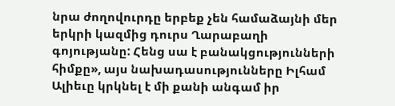նրա ժողովուրդը երբեք չեն համաձայնի մեր երկրի կազմից դուրս Ղարաբաղի գոյությանը: Հենց սա է բանակցությունների հիմքը», այս նախադասությունները Իլհամ Ալիեւը կրկնել է մի քանի անգամ իր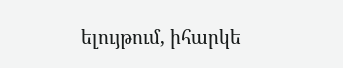ելույթում, իհարկե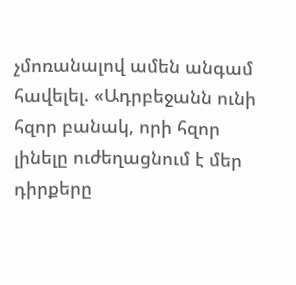չմոռանալով ամեն անգամ հավելել. «Ադրբեջանն ունի հզոր բանակ, որի հզոր լինելը ուժեղացնում է մեր դիրքերը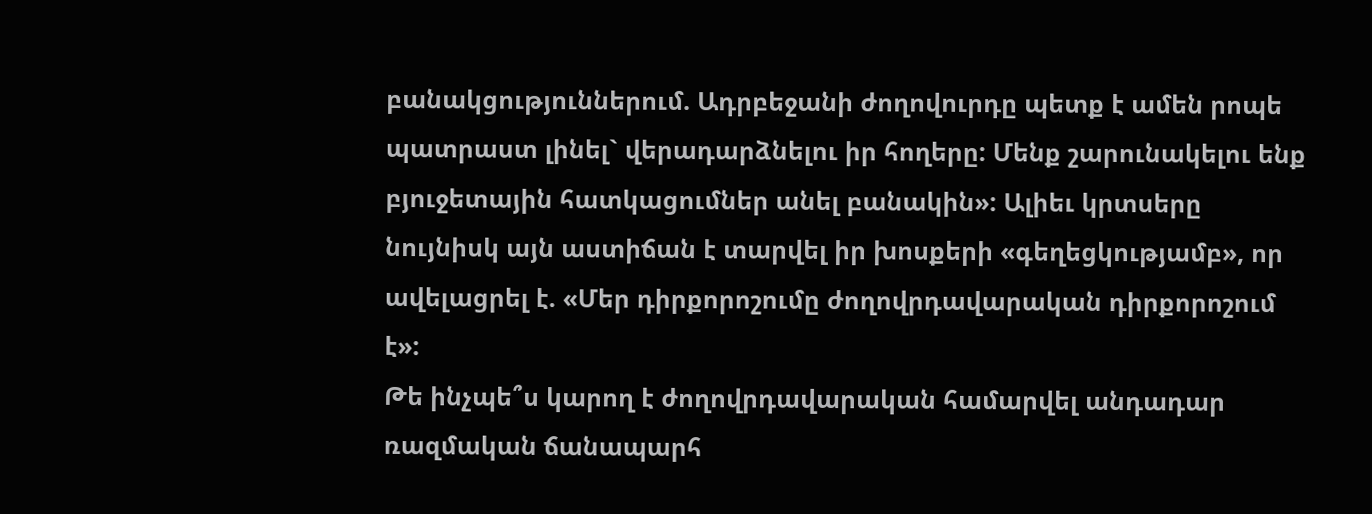բանակցություններում. Ադրբեջանի ժողովուրդը պետք է ամեն րոպե պատրաստ լինել` վերադարձնելու իր հողերը: Մենք շարունակելու ենք բյուջետային հատկացումներ անել բանակին»: Ալիեւ կրտսերը նույնիսկ այն աստիճան է տարվել իր խոսքերի «գեղեցկությամբ», որ ավելացրել է. «Մեր դիրքորոշումը ժողովրդավարական դիրքորոշում է»:
Թե ինչպե՞ս կարող է ժողովրդավարական համարվել անդադար ռազմական ճանապարհ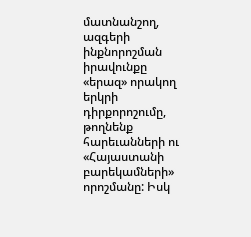մատնանշող, ազգերի ինքնորոշման իրավունքը «երազ» որակող երկրի դիրքորոշումը, թողնենք հարեւանների ու «Հայաստանի բարեկամների» որոշմանը: Իսկ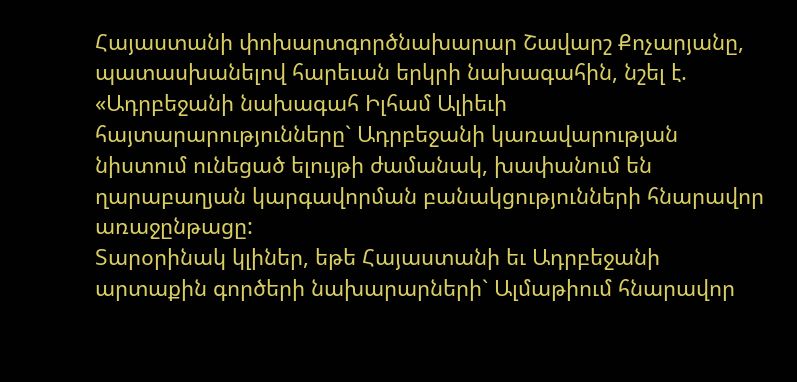Հայաստանի փոխարտգործնախարար Շավարշ Քոչարյանը, պատասխանելով հարեւան երկրի նախագահին, նշել է. «Ադրբեջանի նախագահ Իլհամ Ալիեւի հայտարարությունները` Ադրբեջանի կառավարության նիստում ունեցած ելույթի ժամանակ, խափանում են ղարաբաղյան կարգավորման բանակցությունների հնարավոր առաջընթացը:
Տարօրինակ կլիներ, եթե Հայաստանի եւ Ադրբեջանի արտաքին գործերի նախարարների` Ալմաթիում հնարավոր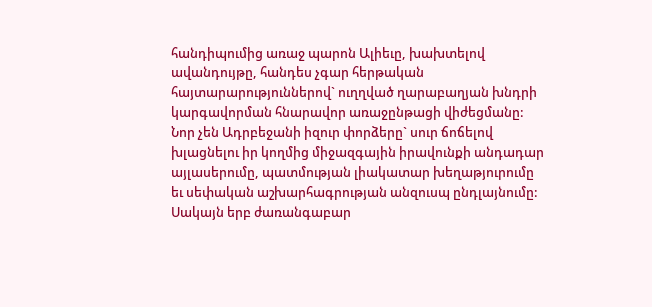հանդիպումից առաջ պարոն Ալիեւը, խախտելով ավանդույթը, հանդես չգար հերթական հայտարարություններով` ուղղված ղարաբաղյան խնդրի կարգավորման հնարավոր առաջընթացի վիժեցմանը: Նոր չեն Ադրբեջանի իզուր փորձերը` սուր ճոճելով խլացնելու իր կողմից միջազգային իրավունքի անդադար այլասերումը, պատմության լիակատար խեղաթյուրումը եւ սեփական աշխարհագրության անզուսպ ընդլայնումը: Սակայն երբ ժառանգաբար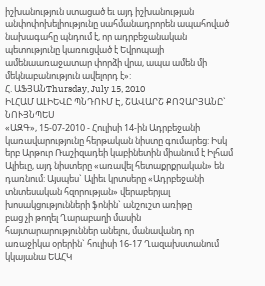իշխանություն ստացած եւ այդ իշխանության անփոփոխելիությունը սահմանադրորեն ապահոված նախագահը պնդում է, որ ադրբեջանական պետությունը կառուցված է Եվրոպայի ամենաառաջատար փորձի վրա, ապա ամեն մի մեկնաբանություն ավելորդ է»:
Հ. ԱՖՅԱՆThursday, July 15, 2010
ԻԼՀԱՄ ԱԼԻԵՎԸ ՊՆԴՈՒՄ Է, ՇԱՎԱՐՇ ՔՈՉԱՐՅԱՆԸ` ՆՈՒՅՆՊԵՍ
«ԱԶԳ», 15-07-2010 - Հուլիսի 14-ին Ադրբեջանի կառավարությունը հերթական նիստը գումարեց: Իսկ երբ Արթուր Ռաշիզադեի կաբինետին միանում է Իլհամ Ալիեւը, այդ նիստերը «առավել հետաքրքրական» են դառնում: Այսպես` Ալիեւ կրտսերը «Ադրբեջանի տնտեսական հզորության» վերաբերյալ խոսակցությունների ֆոնին` անշուշտ առիթը
բաց չի թողել Ղարաբաղի մասին հայտարարություններ անելու, մանավանդ որ առաջիկա օրերին` հուլիսի 16-17 Ղազախստանում կկայանա ԵԱՀԿ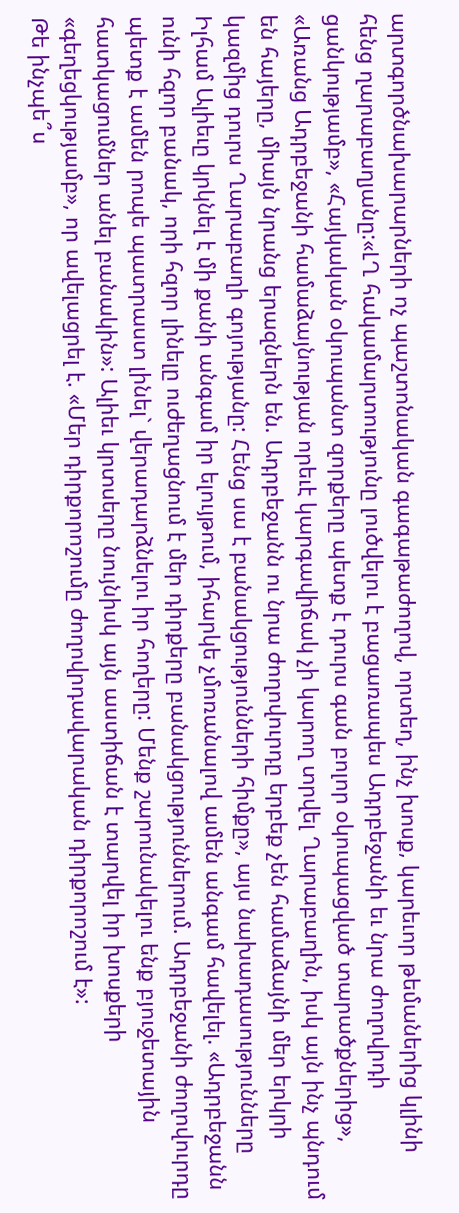արտգործնախարարների ոչ պաշտոնական գագաթաժողով, որտեղ, ինչ խոսք, կարեւոր թեմաներից կլինի հենց ղարաբաղյանը:«ԼՂ հակամարտությունը լուծվելու է բացառապես Ադրբեջանի եւ նրա ժողովրդի ցանկությամբ», «Հայկական օկուպանտ զորքերը պետք է դուրս գան բոլոր օկուպացված տարածքներից», «Առանց Ադրբեջանի համաձայնության որեւէ կարգավիճակ չի կարող տրվել Ղարաբաղին, իսկ այն ինչ պնդում են հայերը, միայն նրանց երազներն են. Ադրբեջանն ու նրա ժողովուրդը երբեք չեն համաձայնի մեր երկրի կազմից դուրս Ղարաբաղի գոյությանը: Հենց սա է բանակցությունների հիմքը», այս նախադասությունները Իլհամ Ալիեւը կրկնել է մի քանի անգամ իր ելույթում, իհարկե չմոռանալով ամեն անգամ հավելել. «Ադրբեջանն ունի հզոր բանակ, որի հզոր լինելը ուժեղացնում է մեր դիրքերը բանակցություններում. Ադրբեջանի ժողովուրդը պետք է ամեն րոպե պատրաստ լինել` վերադարձնելու իր հողերը: Մենք շարունակելու ենք բյուջետային հատկացումներ անել բանակին»: Ալիեւ կրտսերը նույնիսկ այն աստիճան է տարվել իր խոսքերի «գեղեցկությամբ», որ ավելացրել է. «Մեր դիրքորոշումը ժողովրդավարական դիրքորոշում է»:
Թե ինչպե՞ս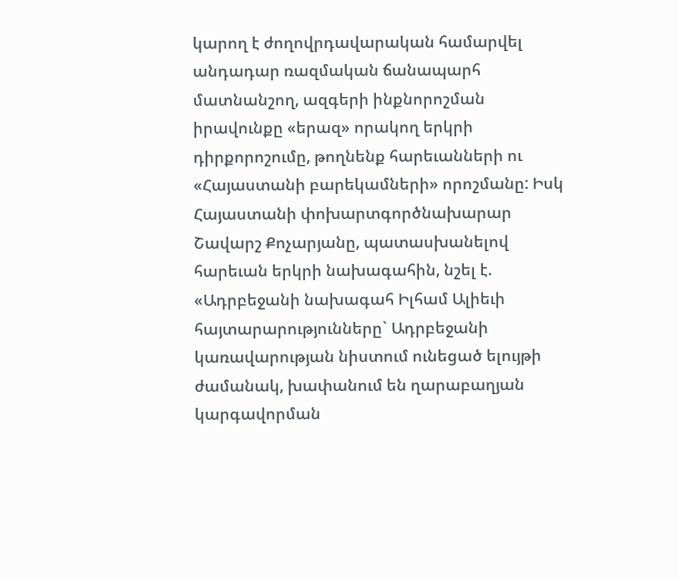կարող է ժողովրդավարական համարվել անդադար ռազմական ճանապարհ մատնանշող, ազգերի ինքնորոշման իրավունքը «երազ» որակող երկրի դիրքորոշումը, թողնենք հարեւանների ու «Հայաստանի բարեկամների» որոշմանը: Իսկ Հայաստանի փոխարտգործնախարար Շավարշ Քոչարյանը, պատասխանելով հարեւան երկրի նախագահին, նշել է. «Ադրբեջանի նախագահ Իլհամ Ալիեւի հայտարարությունները` Ադրբեջանի կառավարության նիստում ունեցած ելույթի ժամանակ, խափանում են ղարաբաղյան կարգավորման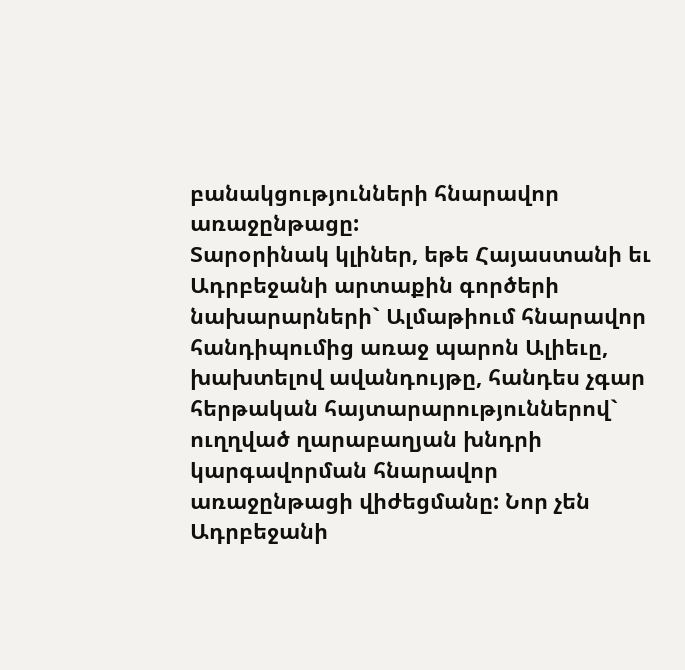բանակցությունների հնարավոր առաջընթացը:
Տարօրինակ կլիներ, եթե Հայաստանի եւ Ադրբեջանի արտաքին գործերի նախարարների` Ալմաթիում հնարավոր հանդիպումից առաջ պարոն Ալիեւը, խախտելով ավանդույթը, հանդես չգար հերթական հայտարարություններով` ուղղված ղարաբաղյան խնդրի կարգավորման հնարավոր առաջընթացի վիժեցմանը: Նոր չեն Ադրբեջանի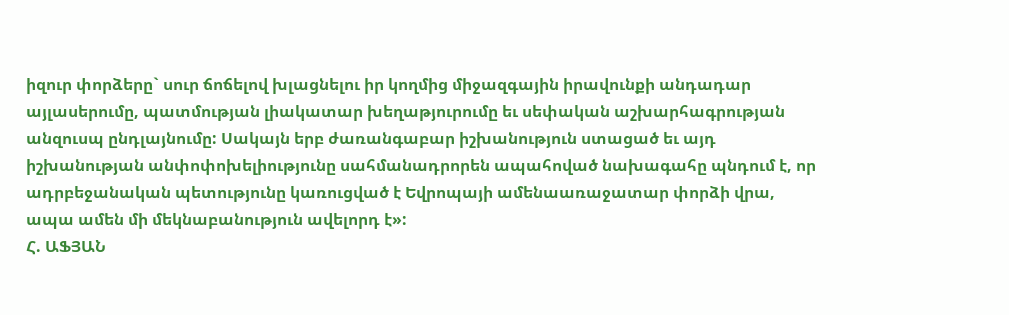իզուր փորձերը` սուր ճոճելով խլացնելու իր կողմից միջազգային իրավունքի անդադար այլասերումը, պատմության լիակատար խեղաթյուրումը եւ սեփական աշխարհագրության անզուսպ ընդլայնումը: Սակայն երբ ժառանգաբար իշխանություն ստացած եւ այդ իշխանության անփոփոխելիությունը սահմանադրորեն ապահոված նախագահը պնդում է, որ ադրբեջանական պետությունը կառուցված է Եվրոպայի ամենաառաջատար փորձի վրա, ապա ամեն մի մեկնաբանություն ավելորդ է»:
Հ. ԱՖՅԱՆ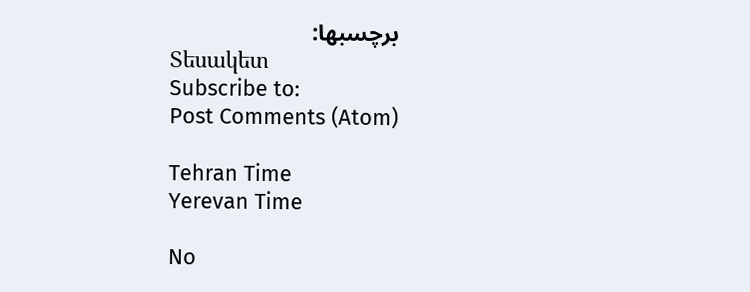برچسبها:
Տեսակետ
Subscribe to:
Post Comments (Atom)

Tehran Time
Yerevan Time

No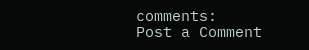comments:
Post a Comment